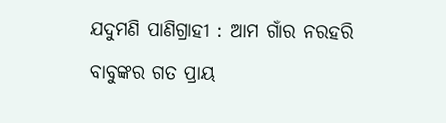ଯଦୁମଣି ପାଣିଗ୍ରାହୀ : ଆମ ଗାଁର ନରହରି ବାବୁଙ୍କର ଗତ ପ୍ରାୟ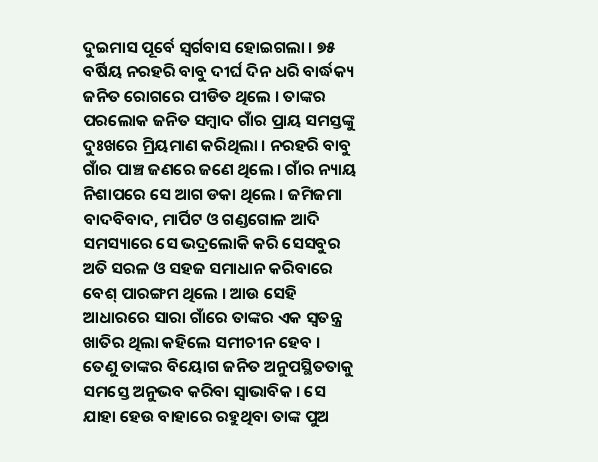ଦୁଇମାସ ପୂର୍ବେ ସ୍ୱର୍ଗବାସ ହୋଇଗଲା । ୭୫ ବର୍ଷିୟ ନରହରି ବାବୁ ଦୀର୍ଘ ଦିନ ଧରି ବାର୍ଦ୍ଧକ୍ୟ ଜନିତ ରୋଗରେ ପୀଡିତ ଥିଲେ । ତାଙ୍କର ପରଲୋକ ଜନିତ ସମ୍ବାଦ ଗାଁର ପ୍ରାୟ ସମସ୍ତଙ୍କୁ ଦୁଃଖରେ ମ୍ରିୟମାଣ କରିଥିଲା । ନରହରି ବାବୁ ଗାଁର ପାଞ୍ଚ ଜଣରେ ଜଣେ ଥିଲେ । ଗାଁର ନ୍ୟାୟ ନିଶାପରେ ସେ ଆଗ ଡକା ଥିଲେ । ଜମିଜମା ବାଦବିବାଦ, ମାର୍ପିଟ ଓ ଗଣ୍ଡଗୋଳ ଆଦି ସମସ୍ୟାରେ ସେ ଭଦ୍ରଲୋକି କରି ସେସବୁର ଅତି ସରଳ ଓ ସହଜ ସମାଧାନ କରିବାରେ ବେଶ୍ ପାରଙ୍ଗମ ଥିଲେ । ଆଉ ସେହି ଆଧାରରେ ସାରା ଗାଁରେ ତାଙ୍କର ଏକ ସ୍ୱତନ୍ତ୍ର ଖାତିର ଥିଲା କହିଲେ ସମୀଚୀନ ହେବ । ତେଣୁ ତାଙ୍କର ବିୟୋଗ ଜନିତ ଅନୁପସ୍ଥିତତାକୁ ସମସ୍ତେ ଅନୁଭବ କରିବା ସ୍ୱାଭାବିକ । ସେ ଯାହା ହେଉ ବାହାରେ ରହୁଥିବା ତାଙ୍କ ପୁଅ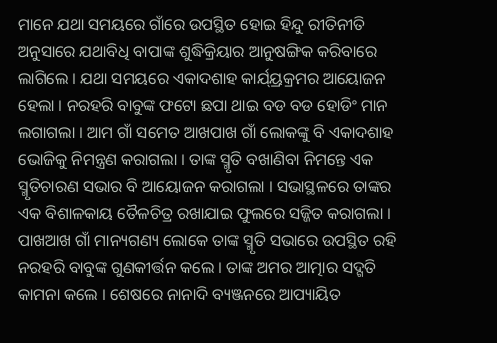ମାନେ ଯଥା ସମୟରେ ଗାଁରେ ଉପସ୍ଥିତ ହୋଇ ହିନ୍ଦୁ ରୀତିନୀତି ଅନୁସାରେ ଯଥାବିଧି ବାପାଙ୍କ ଶୁଦ୍ଧିକ୍ରିୟାର ଆନୁଷଙ୍ଗିକ କରିବାରେ ଲାଗିଲେ । ଯଥା ସମୟରେ ଏକାଦଶାହ କାର୍ଯ୍ୟ୍ରକ୍ରମର ଆୟୋଜନ ହେଲା । ନରହରି ବାବୁଙ୍କ ଫଟୋ ଛପା ଥାଇ ବଡ ବଡ ହୋଡିଂ ମାନ ଲଗାଗଲା । ଆମ ଗାଁ ସମେତ ଆଖପାଖ ଗାଁ ଲୋକଙ୍କୁ ବି ଏକାଦଶାହ ଭୋଜିକୁ ନିମନ୍ତ୍ରଣ କରାଗଲା । ତାଙ୍କ ସ୍ମୃତି ବଖାଣିବା ନିମନ୍ତେ ଏକ ସ୍ମୃତିଚାରଣ ସଭାର ବି ଆୟୋଜନ କରାଗଲା । ସଭାସ୍ଥଳରେ ତାଙ୍କର ଏକ ବିଶାଳକାୟ ତୈଳଚିତ୍ର ରଖାଯାଇ ଫୁଲରେ ସଜ୍ଜିତ କରାଗଲା । ପାଖଆଖ ଗାଁ ମାନ୍ୟଗଣ୍ୟ ଲୋକେ ତାଙ୍କ ସ୍ମୃତି ସଭାରେ ଉପସ୍ଥିତ ରହି ନରହରି ବାବୁଙ୍କ ଗୁଣକୀର୍ତ୍ତନ କଲେ । ତାଙ୍କ ଅମର ଆତ୍ମାର ସଦ୍ଗତି କାମନା କଲେ । ଶେଷରେ ନାନାଦି ବ୍ୟଞ୍ଜନରେ ଆପ୍ୟାୟିତ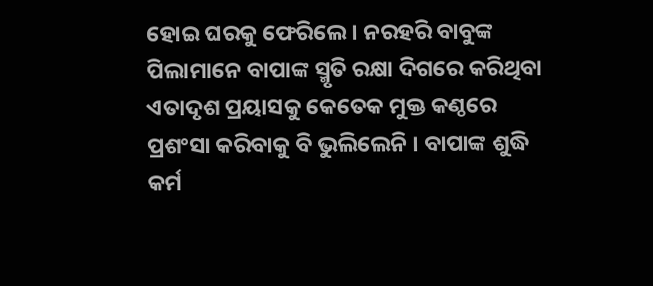ହୋଇ ଘରକୁ ଫେରିଲେ । ନରହରି ବାବୁଙ୍କ ପିଲାମାନେ ବାପାଙ୍କ ସ୍ମୃତି ରକ୍ଷା ଦିଗରେ କରିଥିବା ଏତାଦୃଶ ପ୍ରୟାସକୁ କେତେକ ମୁକ୍ତ କଣ୍ଠରେ ପ୍ରଶଂସା କରିବାକୁ ବି ଭୁଲିଲେନି । ବାପାଙ୍କ ଶୁଦ୍ଧି କର୍ମ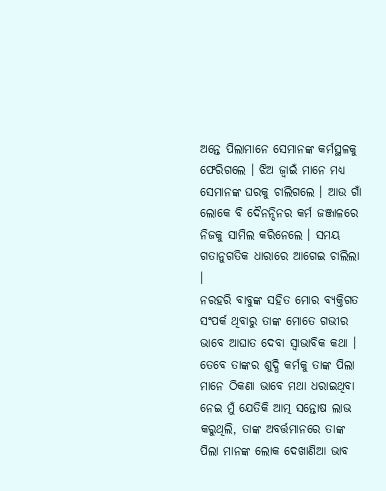ଅନ୍ତେ ପିଲାମାନେ ସେମାନଙ୍କ କର୍ମସ୍ଥଳକୁ ଫେରିଗଲେ । ଝିଅ ଜ୍ୱାଇଁ ମାନେ ମଧ୍ୟ ସେମାନଙ୍କ ଘରକୁ ଚାଲିଗଲେ । ଆଉ ଗାଁ ଲୋକେ ବି ଦୈନନ୍ଦିନର କର୍ମ ଜଞ୍ଜାଳରେ ନିଜକୁ ସାମିଲ କରିନେଲେ । ସମୟ ଗତାନୁଗତିକ ଧାରାରେ ଆଗେଇ ଚାଲିଲା ।
ନରହରି ବାବୁଙ୍କ ସହିତ ମୋର ବ୍ୟକ୍ତିଗତ ସଂପର୍କ ଥିବାରୁ ତାଙ୍କ ମୋତେ ଗଭୀର ଭାବେ ଆଘାତ ଦେବା ସ୍ୱାଭାବିକ କଥା । ତେବେ ତାଙ୍କର ଶୁଦ୍ଧି କର୍ମକୁ ତାଙ୍କ ପିଲା ମାନେ ଠିକଣା ଭାବେ ମଥା ଧରାଇଥିବା ନେଇ ମୁଁ ଯେତିକି ଆତ୍ମ ସନ୍ତୋଷ ଲାଭ କରୁଥିଲି, ତାଙ୍କ ଅବର୍ତ୍ତମାନରେ ତାଙ୍କ ପିଲା ମାନଙ୍କ ଲୋକ ଦେଖାଣିଆ ଭାବ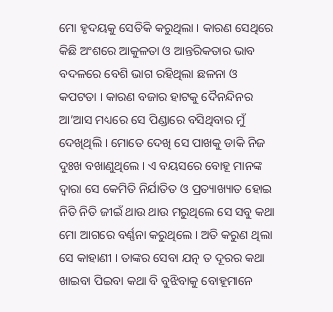ମୋ ହୃଦୟକୁ ସେତିକି କରୁଥିଲା । କାରଣ ସେଥିରେ କିଛି ଅଂଶରେ ଆକୁଳତା ଓ ଆନ୍ତରିକତାର ଭାବ ବଦଳରେ ବେଶି ଭାଗ ରହିଥିଲା ଛଳନା ଓ କପଟତା । କାରଣ ବଜାର ହାଟକୁ ଦୈନନ୍ଦିନର ଆ’ଆସ ମଧ୍ୟରେ ସେ ପିଣ୍ଡାରେ ବସିଥିବାର ମୁଁ ଦେଖିଥିଲି । ମୋତେ ଦେଖି ସେ ପାଖକୁ ଡାକି ନିଜ ଦୁଃଖ ବଖାଣୁଥିଲେ । ଏ ବୟସରେ ବୋହୂ ମାନଙ୍କ ଦ୍ୱାରା ସେ କେମିତି ନିର୍ଯାତିତ ଓ ପ୍ରତ୍ୟାଖ୍ୟାତ ହୋଇ ନିତି ନିତି ଜୀଇଁ ଥାଉ ଥାଉ ମରୁଥିଲେ ସେ ସବୁ କଥା ମୋ ଆଗରେ ବର୍ଣ୍ଣନା କରୁଥିଲେ । ଅତି କରୁଣ ଥିଲା ସେ କାହାଣୀ । ତାଙ୍କର ସେବା ଯତ୍ନ ତ ଦୂରର କଥା ଖାଇବା ପିଇବା କଥା ବି ବୁଝିବାକୁ ବୋହୂମାନେ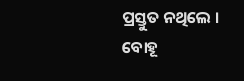ପ୍ରସ୍ତୁତ ନଥିଲେ । ବୋହୂ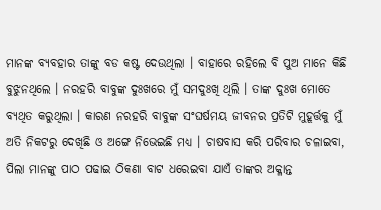ମାନଙ୍କ ବ୍ୟବହାର ତାଙ୍କୁ ବଡ କଷ୍ଟ ଦେଉଥିଲା । ବାହାରେ ରହିଲେ ବି ପୁଅ ମାନେ କିଛି ବୁଝୁନଥିଲେ । ନରହରି ବାବୁଙ୍କ ଦୁଃଖରେ ମୁଁ ସମଦୁଃଖି ଥିଲି । ତାଙ୍କ ଦୁଃଖ ମୋତେ ବ୍ୟଥିତ କରୁଥିଲା । କାରଣ ନରହରି ବାବୁଙ୍କ ସଂଘର୍ଷମୟ ଜୀବନର ପ୍ରତିଟି ମୁହୂର୍ତ୍ତକୁ ମୁଁ ଅତି ନିକଟରୁ ଦେଖିଛି ଓ ଅଙ୍ଗେ ନିଭେଇଛି ମଧ୍ୟ । ଚାଷବାସ କରି ପରିବାର ଚଳାଇବା, ପିଲା ମାନଙ୍କୁ ପାଠ ପଢାଇ ଠିକଣା ବାଟ ଧରେଇବା ଯାଏଁ ତାଙ୍କର ଅକ୍ଳାନ୍ତ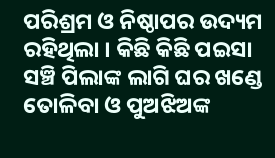ପରିଶ୍ରମ ଓ ନିଷ୍ଠାପର ଉଦ୍ୟମ ରହିଥିଲା । କିଛି କିଛି ପଇସା ସଞ୍ଚି ପିଲାଙ୍କ ଲାଗି ଘର ଖଣ୍ଡେ ତୋଳିବା ଓ ପୁଅଝିଅଙ୍କ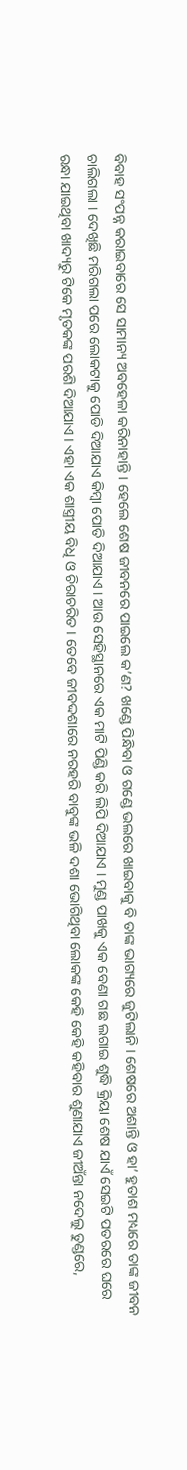ବିବାହ ସଂପନ୍ନ କରାଇବାରେ ସେ ସାମାନ୍ୟ ଅବହେଳା କରିନାହାନ୍ତି । ହେଲେ ଶେଷ ଜୀବନରେ ପାଇଲେ କ’ଣ? ଖଣ୍ଡେ ପିନ୍ଧିବା ଓ ଗଣ୍ଡେ ଭଲରେ ଖାଇବାକୁ ବି ତାଙ୍କ ଭାଗ୍ୟରେ ଜୁଟିଲାନି । ଶେଷରେ ଅଶାନ୍ତି ଓ ହା’ ହୁତାଶ ମଧ୍ୟରେ ତାଙ୍କ ଜୀବନ ଚାଲିଗଲା । ଦେଖିଛି ମରିଗଲା ପରେ ଲୋକଟାକୁ ପୋଡି ଦିଆଯାଏ କିମ୍ବା ପୋତି ଦିଆଯାଏ । ଆଉ ସେହିସ୍ଥାନରେ ଏକ ମାଟି ପିଣ୍ଡି କରି ଲିପି ଦିଆଯାଏ । ମୁଣ୍ଡ ପାଖକୁ ଏକ ବେଣା ଗଛ ଲଗାଇ ଶୁଦ୍ଧି କ୍ରିୟା ଶେଷ ଯାଏଁ ସେଇଟି ପତରରେ ଘରେ ରନ୍ଧା ଯାଇଥିବା ଖାଦ୍ୟରୁ ଟିକେ ମୃତକଙ୍କ ପରଶି ଦିଆଯାଏ । ଏହା ଏକ ଶାସ୍ତ୍ରୀୟ ବିଧି ଓ ଚିରାଚରିତ । ତେବେ ଜୀବଦ୍ଦଶାରେ ନରହରି ବାବୁଙ୍କ ଭଳି ଦଶା ଭୋଗିଥିବା ଲୋକଙ୍କ କେହି କେହି କହିବାର ଶୁଣାଯାଏ ଜୀଅଁନ୍ତା ନଦେଲୁ ତୁଣ୍ଡରେ,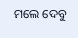ମଲେ ଦେବୁ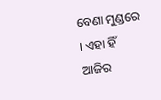ବେଣା ମୁଣ୍ଡରେ । ଏହା ହିଁ ଆଜିର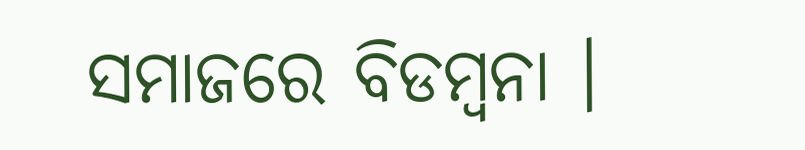ସମାଜରେ ବିଡମ୍ବନା ।